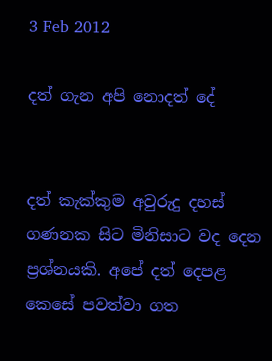3 Feb 2012

දත් ගැන අපි නොදත් දේ


දත් කැක්කුම අවුරුදු දහස් ගණනක සිට මිනිසාට වද දෙන ප්‍රශ්නයකි. අපේ දත් දෙපළ කෙසේ පවත්වා ගත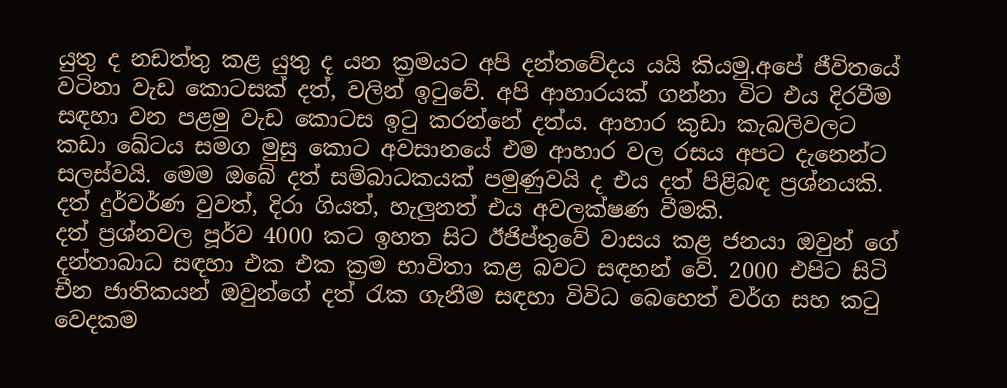යුතු ද නඩත්තු කළ යුතු ද යන ක්‍රමයට අපි දන්තවේදය යයි කියමු.අපේ ජීවිතයේ වටිනා වැඩ කොටසක් දත්, වලින් ඉටුවේ. අපි ආහාරයක් ගන්නා විට එය දිරවීම සඳහා වන පළමු වැඩ කොටස ඉටු කරන්නේ දත්ය. ආහාර කුඩා කැබලිවලට කඩා ඛේටය සමග මුසු කොට අවසානයේ එම ආහාර වල රසය අපට දැනෙන්ට සලස්වයි. මෙම ඔබේ දත් සම්බාධකයක් පමුණුවයි ද එය දත් පිළිබඳ ප්‍රශ්නයකි. දත් දුර්වර්ණ වුවත්, දිරා ගියත්, හැලුනත් එය අවලක්ෂණ වීමකි.
දත් ප්‍රශ්නවල පූර්ව 4000 කට ඉහත සිට ඊජිප්තුවේ වාසය කළ ජනයා ඔවුන් ගේ දන්තාබාධ සඳහා එක එක ක්‍රම භාවිතා කළ බවට සඳහන් වේ. 2000 එපිට සිටි චීන ජාතිකයන් ඔවුන්ගේ දත් රැක ගැනීම සඳහා විවිධ බෙහෙත් වර්ග සහ කටු වෙදකම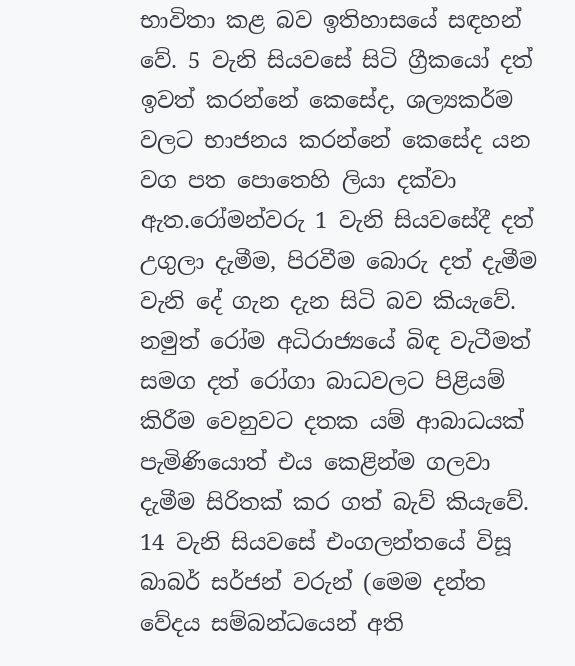භාවිතා කළ බව ඉතිහාසයේ සඳහන් වේ. 5 වැනි සියවසේ සිටි ග්‍රීකයෝ දත් ඉවත් කරන්නේ කෙසේද, ශල්‍යකර්ම වලට භාජනය කරන්නේ කෙසේද යන වග පත පොතෙහි ලියා දක්වා ඇත.රෝමන්වරු 1 වැනි සියවසේදී දත් උගුලා දැමීම, පිරවීම බොරු දත් දැමීම වැනි දේ ගැන දැන සිටි බව කියැවේ. නමුත් රෝම අධිරාජ්‍යයේ බිඳ වැටීමත් සමග දත් රෝගා බාධවලට පිළියම් කිරීම වෙනුවට දතක යම් ආබාධයක් පැමිණියොත් එය කෙළින්ම ගලවා දැමීම සිරිතක් කර ගත් බැව් කියැවේ. 14 වැනි සියවසේ එංගලන්තයේ විසූ බාබර් සර්ජන් වරුන් (මෙම දන්ත වේදය සම්බන්ධයෙන් අති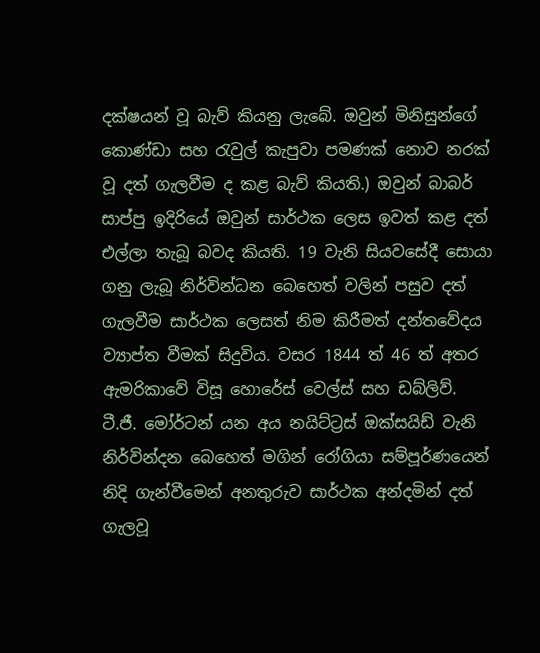දක්ෂයන් වූ බැව් කියනු ලැබේ. ඔවුන් මිනිසුන්ගේ කොණ්ඩා සහ රැවුල් කැපුවා පමණක් නොව නරක් වූ දත් ගැලවීම ද කළ බැව් කියති.) ඔවුන් බාබර් සාප්පු ඉදිරියේ ඔවුන් සාර්ථක ලෙස ඉවත් කළ දත් එල්ලා තැබූ බවද කියති. 19 වැනි සියවසේදී සොයා ගනු ලැබූ නිර්වින්ධන බෙහෙත් වලින් පසුව දත් ගැලවීම සාර්ථක ලෙසත් නිම කිරීමත් දන්තවේදය ව්‍යාප්ත වීමක් සිදුවිය. වසර 1844 ත් 46 ත් අතර ඇමරිකාවේ විසූ හොරේස් වෙල්ස් සහ ඩබ්ලිව්. ටී.ජී. මෝර්ටන් යන අය නයිට්ට්‍රස් ඔක්සයිඩ් වැනි නිර්වින්දන බෙහෙත් මගින් රෝගියා සම්පූර්ණයෙන් නිදි ගැන්වීමෙන් අනතුරුව සාර්ථක අන්දමින් දත් ගැලවූ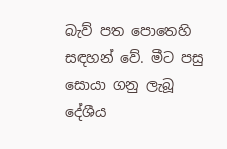බැව් පත පොතෙහි සඳහන් වේ. මීට පසු සොයා ගනු ලැබූ දේශීය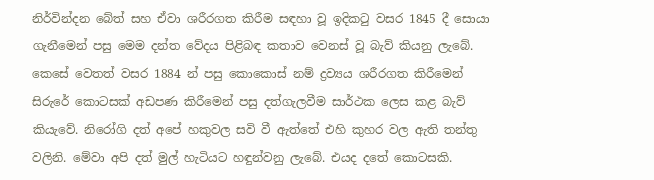නිර්වින්දන බේත් සහ ඒවා ශරීරගත කිරීම සඳහා වූ ඉදිකටු වසර 1845 දී සොයා ගැනීමෙන් පසු මෙම දන්ත වේදය පිළිබඳ කතාව වෙනස් වූ බැව් කියනු ලැබේ.  කෙසේ වෙතත් වසර 1884 න් පසු කොකොස් නම් ද්‍රව්‍යය ශරීරගත කිරීමෙන් සිරුරේ කොටසක් අඩපණ කිරීමෙන් පසු දත්ගැලවීම සාර්ථක ලෙස කළ බැව් කියැවේ. නිරෝගි දත් අපේ හකුවල සවි වී ඇත්තේ එහි කුහර වල ඇති තන්තු වලිනි. මේවා අපි දත් මුල් හැටියට හඳුන්වනු ලැබේ. එයද දතේ කොටසකි.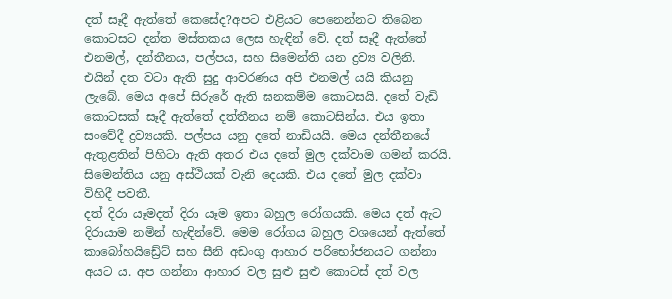දත් සෑදී ඇත්තේ කෙසේද?අපට එළියට පෙනෙන්නට තිබෙන කොටසට දන්ත මස්තකය ලෙස හැඳින් වේ. දත් සෑදී ඇත්තේ එනමල්, දන්තීනය, පල්පය, සහ සිමෙන්ති යන ද්‍රව්‍ය වලිනි. එයින් දත වටා ඇති සුදු ආවරණය අපි එනමල් යයි කියනු ලැබේ. මෙය අපේ සිරුරේ ඇති ඝනකම්ම කොටසයි. දතේ වැඩි කොටසක් සෑදී ඇත්තේ දත්තීනය නම් කොටසින්ය. එය ඉතා සංවේදී ද්‍රව්‍යයකි. පල්පය යනු දතේ නාඩියයි. මෙය දන්තීනයේ ඇතුළතින් පිහිටා ඇති අතර එය දතේ මුල දක්වාම ගමන් කරයි. සිමෙන්තිය යනු අස්ථියක් වැනි දෙයකි. එය දතේ මුල දක්වා විහිදී පවතී.
දත් දිරා යෑමදත් දිරා යෑම ඉතා බහුල රෝගයකි. මෙය දත් ඇට දිරායාම නමින් හැඳින්වේ. මෙම රෝගය බහුල වශයෙන් ඇත්තේ කාබෝහයිඩ්‍රේට් සහ සීනි අඩංගු ආහාර පරිභෝජනයට ගන්නා අයට ය. අප ගන්නා ආහාර වල සුළු සුළු කොටස් දත් වල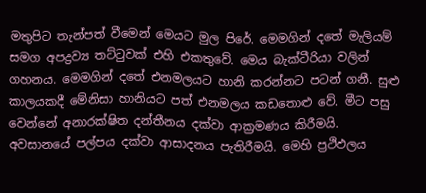මතුපිට තැන්පත් වීමෙන් මෙයට මුල පිරේ. මෙමගින් දතේ මැලියම් සමග අපද්‍රව්‍ය තට්ටුවක් එහි එකතුවේ. මෙය බැක්ටීරියා වලින් ගහනය. මෙමගින් දතේ එනමලයට හානි කරන්නට පටන් ගනී. සුළු කාලයකදී මේනිසා හානියට පත් එනමලය කඩතොළු වේ. මීට පසු වෙන්නේ අනාරක්ෂිත දන්තීනය දක්වා ආක්‍රමණය කිරීමයි. අවසානයේ පල්පය දක්වා ආසාදනය පැතිරීමයි. මෙහි ප්‍රථිඵලය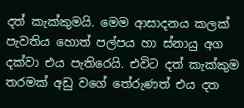දත් කැක්කුමයි. මෙම ආසාදනය කලක් පැවතිය හොත් පල්පය හා ස්නායු අග දක්වා එය පැතිරෙයි. එවිට දත් කැක්කුම තරමක් අඩු වගේ තේරුණත් එය දත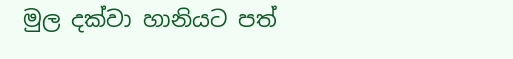මුල දක්වා හානියට පත්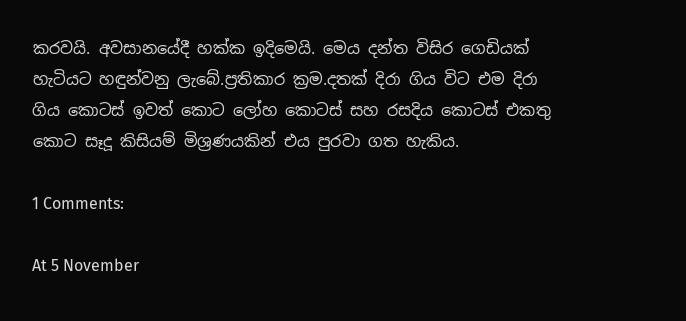කරවයි. අවසානයේදී හක්ක ඉදිමෙයි. මෙය දන්ත විසිර ගෙඩියක් හැටියට හඳුන්වනු ලැබේ.ප්‍රතිකාර ක්‍රම.දතක් දිරා ගිය විට එම දිරා ගිය කොටස් ඉවත් කොට ලෝහ කොටස් සහ රසදිය කොටස් එකතු කොට සෑදූ කිසියම් මිශ්‍රණයකින් එය පුරවා ගත හැකිය.

1 Comments:

At 5 November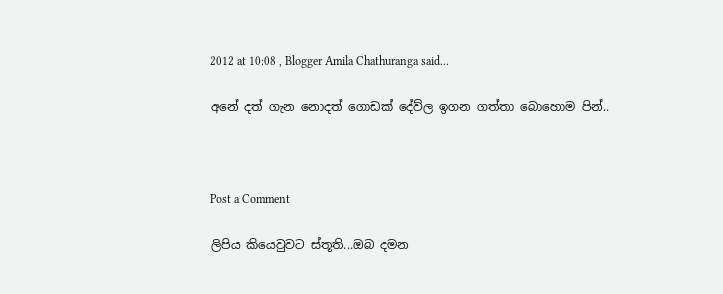2012 at 10:08 , Blogger Amila Chathuranga said...

අනේ දත් ගැන නොදත් ගොඩක් දේව්ල ඉගන ගත්තා බොහොම පින්..



Post a Comment

ලිපිය කියෙවුවට ස්තූති...ඔබ දමන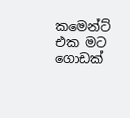කමෙන්ට් එක මට ගොඩක්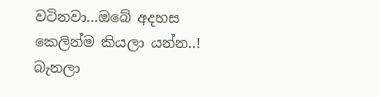වටිනවා...ඔබේ අදහස කෙලින්ම කියලා යන්න..! බැනලා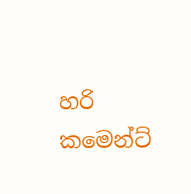හරි කමෙන්ට්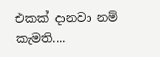එකක් දානවා නම් කැමති....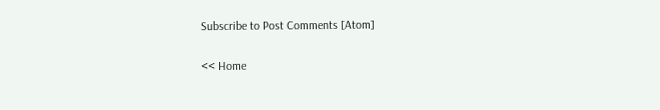Subscribe to Post Comments [Atom]

<< Home